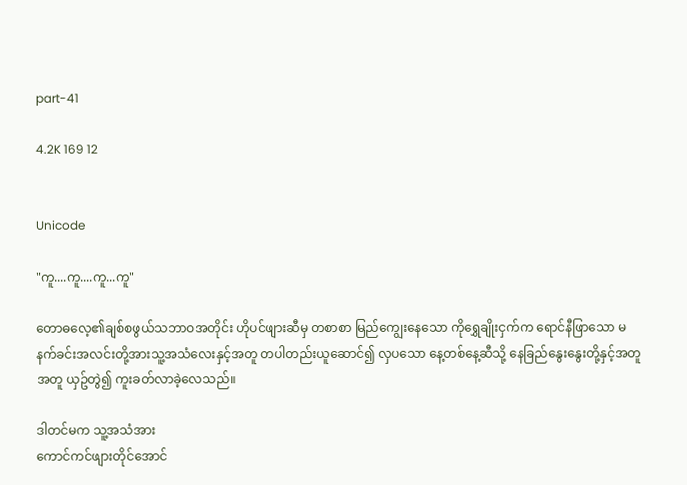part-41

4.2K 169 12


Unicode

"ကူ....ကူ....ကူ...ကူ"

တောဓလေ့၏ချစ်စဖွယ်သဘာဝအတိုင်း ဟိုပင်ဖျားဆီမှ တစာစာ မြည်ကျွေးနေသော ကိုရွှေချိုးငှက်က ရောင်နီဖြာသော မနက်ခင်းအလင်းတို့အားသူ့အသံလေးနှင့်အတူ တပါတည်းယူဆောင်၍ လှပသော နေ့တစ်နေ့ဆီသို့ နေခြည်နွေးနွေးတို့နှင့်အတူ အတူ ယှဥ်တွဲ၍ ကူးခတ်လာခဲ့လေသည်။

ဒါတင်မက သူ့အသံအား
ကောင်ကင်ဖျားတိုင်အောင်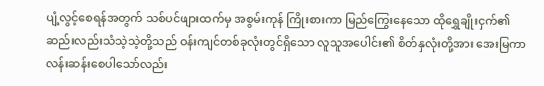ပျံ့လွင့်စေရန်အတွက် သစ်ပင်ဖျားထက်မှ အစွမ်းကုန် ကြိုးစားကာ မြည်ကြွေးနေသော ထိုရွှေချိုးငှက်၏ ဆည်းလည်းသံသဲ့သဲ့တို့သည် ဝန်းကျင်တစ်ခုလုံးတွင်ရှိသော လူသူအပေါင်း၏ စိတ်နှလုံးတို့အား အေးမြကာ လန်းဆန်းစေပါသော်လည်း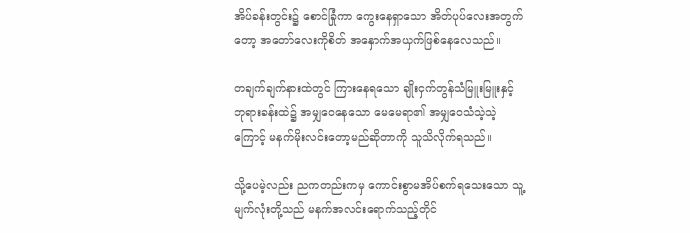အိပ်ခန်းတွင်း၌ စောင်ခြုံကာ ကွေးနေရှာသော အိတ်ပုပ်လေးအတွက်တော့ အတော်လေးကိုစိတ် အနှောက်အယှက်ဖြစ်နေလေသည်။

တချက်ချက်နားထဲတွင် ကြားနေရသော ချိုးငှက်တွန်သံမြူးမြူးနှင့် ဘုရားခန်းထဲ၌ အမျှဝေနေသော မေမေရာ၏ အမျှဝေသံသဲ့သဲ့ကြောင့် မနက်မိုးလင်းတော့မည်ဆိုတာကို သူသိလိုက်ရသည်။

သို့ပေမဲ့လည်း ညကတည်းကမှ ကောင်းစွာမအိပ်စက်ရသေးသော သူ့မျက်လုံးတို့သည် မနက်အလင်းရောက်သည့်တိုင်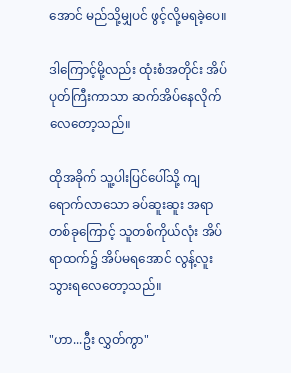အောင် မည်သို့မျှပင် ဖွင့်လို့မရခဲ့ပေ။

ဒါကြောင့်မို့လည်း ထုံးစံအတိုင်း အိပ်ပုတ်ကြီးကာသာ ဆက်အိပ်နေလိုက်လေတော့သည်။

ထိုအခိုက် သူ့ပါးပြင်ပေါ်သို့ ကျရောက်လာသော ခပ်ဆူးဆူး အရာတစ်ခုကြောင့် သူတစ်ကိုယ်လုံး အိပ်ရာထက်၌ အိပ်မရအောင် လွန့်လူးသွားရလေတော့သည်။

"ဟာ...ဦး လွှတ်ကွာ"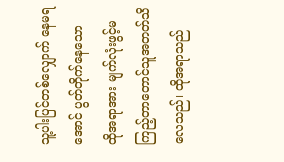သူ့ပါးပြင်တစ်လျှောက် နေမရအောင် ပွတ်တိုက်နေသော
ထိုအရာအား မျက်လုံးဖွင့်မကြည့်တာတောင်သူအတတ်သိလေသည်၊ ထိုအရာသည်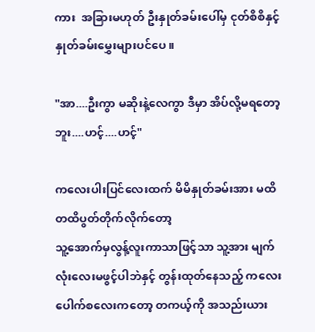ကား  အခြားမဟုတ် ဦးနှုတ်ခမ်းပေါ်မှ ငုတ်စိစိနှင့်  နှုတ်ခမ်းမွှေးများပင်ပေ။

"အာ....ဦးကွာ မဆိုးနဲ့လေကွာ ဒီမှာ အိပ်လို့မရတော့ဘူး....ဟင့်....ဟင့်"

ကလေးပါးပြင်လေးထက် မိမိနှုတ်ခမ်းအား မထိတထိပွတ်တိုက်လိုက်တော့
သူ့အောက်မှလွန့်လူးကာသာဖြင့်သာ သူ့အား မျက်လုံးလေးမဖွင့်ပါဘဲနှင့် တွန်းထုတ်နေသည့် ကလေးပေါက်စလေးကတော့ တကယ့်ကို အသည်းယား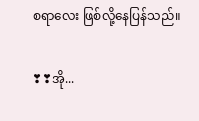စရာလေး ဖြစ်လို့နေပြန်သည်။

❣❣အို...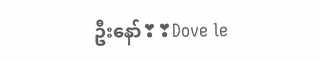ဦးနော်❣❣Dove le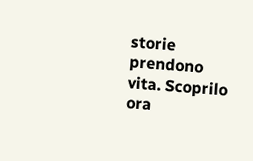storie prendono vita. Scoprilo ora